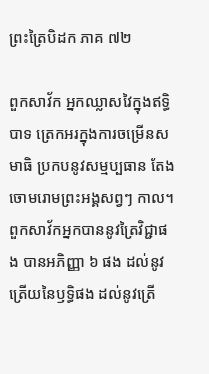ព្រះត្រៃបិដក ភាគ ៧២

ពួកសាវ័ក អ្នកឈ្លាសវៃក្នុងឥទ្ធិបាទ ត្រេកអរក្នុងការចម្រើនសមាធិ ប្រកបនូវសម្មប្បធាន តែងចោមរោមព្រះអង្គសព្វៗ កាល។ ពួកសាវ័កអ្នកបាននូវត្រៃវិជ្ជាផង បានអភិញ្ញា ៦ ផង ដល់នូវត្រើយនៃឫទ្ធិផង ដល់នូវត្រើ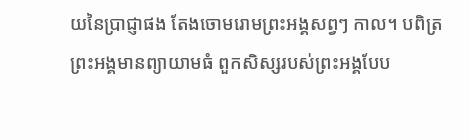យនៃប្រាជ្ញាផង តែងចោមរោមព្រះអង្គសព្វៗ កាល។ បពិត្រព្រះអង្គមានព្យាយាមធំ ពួកសិស្សរបស់ព្រះអង្គបែប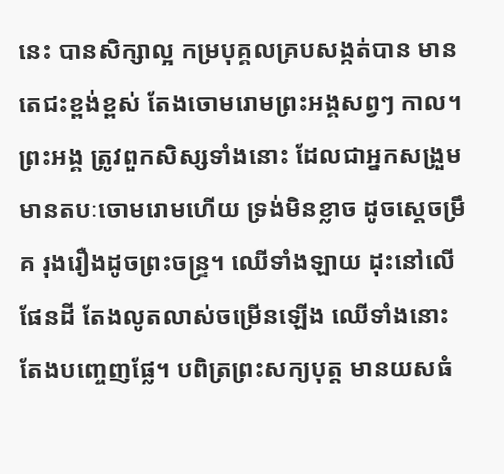នេះ បានសិក្សាល្អ កម្របុគ្គលគ្របសង្កត់បាន មានតេជះខ្ពង់ខ្ពស់ តែងចោមរោមព្រះអង្គសព្វៗ កាល។ ព្រះអង្គ ត្រូវពួកសិស្សទាំងនោះ ដែលជាអ្នកសង្រួម មានតបៈចោមរោមហើយ ទ្រង់មិនខ្លាច ដូចស្តេចម្រឹគ រុងរឿងដូចព្រះចន្រ្ទ។ ឈើទាំងឡាយ ដុះនៅលើផែនដី តែងលូតលាស់ចម្រើនឡើង ឈើទាំងនោះ តែងបញ្ចេញផ្លែ។ បពិត្រព្រះសក្យបុត្ត មានយសធំ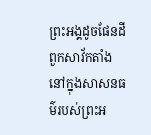ព្រះអង្គដូចផែនដី ពួកសាវ័កតាំងនៅក្នុងសាសនធម៌របស់ព្រះអ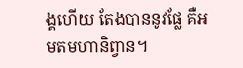ង្គហើយ តែងបាននូវផ្លែ គឺអមតមហានិព្វាន។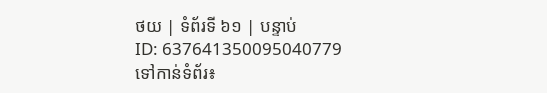ថយ | ទំព័រទី ៦១ | បន្ទាប់
ID: 637641350095040779
ទៅកាន់ទំព័រ៖